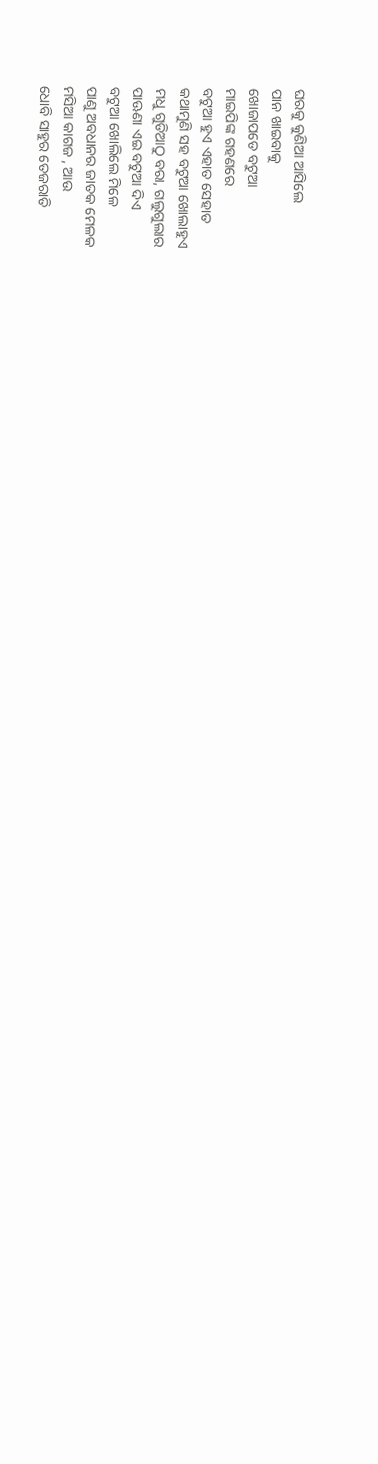ଘରକୁ କୁଣିଆ ଆସିଲେ
ପାନ ଖାଇବାକୁ
ଖୋଜାପଡେ ବଟୁଆ
ମାଇପିଙ୍କ ଗହଣରେ
ବଟୁଆ ହୁଏ ଏହାତ ସେହାତ
କଥାମୁଣି ସହ ବଟୁଆ ଖୋଲାହୁଏ
ମଧୁ ଗୁଡିଆଠୁ ବରା, ଗଲୁଗୁଲାର
ପାଊଣା ଏଇ ବଟୁଆ ଦିଏ
ବଟୁଆ ଖୋଲିଲେ ମିଳେ
ପାଣୁ ଅବଧାନର ଜାତକ ମେଳକ
ମସିଆ କାଗଜ , ଆଉ
ଧୋବି ସାହୁର ତେଜରାତି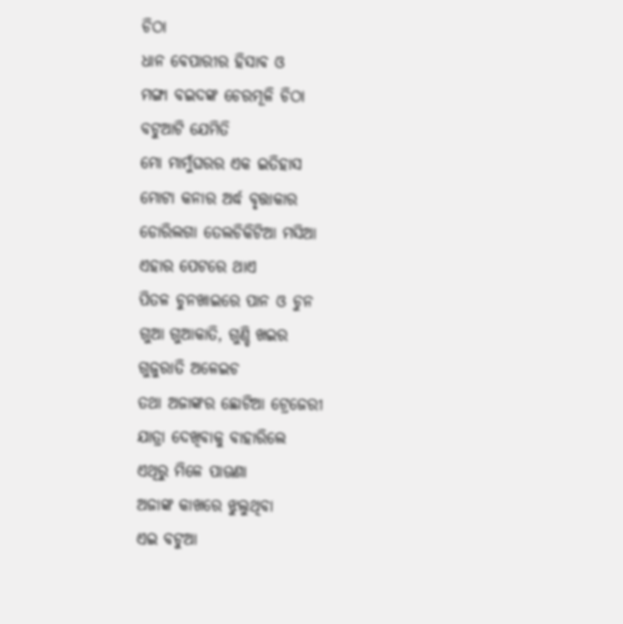ଚିଠା
ଧାନ ବେପାରୀର ହିସାବ ଓ
ମଙ୍ଗା ବଇଦଙ୍କ ଚେରମୂଳି ଚିଠା
ବଟୁଆଟି ଯେମିତି
ମୋ ମାମୁଁଘରର ଏକ ଇତିହାସ
ମୋଟା କନାର ଅର୍ଦ୍ଧ ବୃତ୍ତାକାର
ଡୋରିଲଗା ତେଲଚିକିଟିଆ ମସିଆ
ଏହାର ପେଟରେ ଥାଏ
ପିତଳ ଚୁନଖାଇରେ ପାନ ଓ ଚୁନ
ଗୁଆ ଗୁଆକାତି, ଗୁଣ୍ଡି ଖଇର
ଗୁଜୁରାତି ଅଳେଇଚ
ତଥା ଅଜାଙ୍କର ଛୋଟିଆ ଟ୍ରେଜେରୀ
ଯାତ୍ରା ଦେଖିବାକୁ ବାହାରିଲେ
ଏଥିରୁ ମିଳେ ପାଊଣା
ଅଜାଙ୍କ କାଖରେ ଝୁଲୁଥିବା
ଏଇ ବଟୁଆ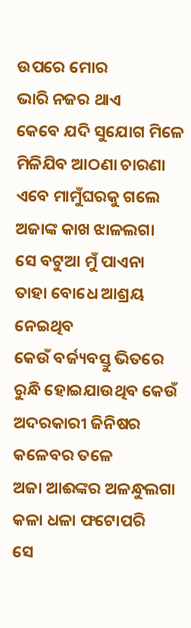ଉପରେ ମୋର
ଭାରି ନଜର ଥାଏ
କେବେ ଯଦି ସୁଯୋଗ ମିଳେ
ମିଳିଯିବ ଆଠଣା ଚାରଣା
ଏବେ ମାମୁଁଘରକୁ ଗଲେ
ଅଜାଙ୍କ କାଖ ଝାଳଲଗା
ସେ ବଟୁଆ ମୁଁ ପାଏନା
ତାହା ବୋଧେ ଆଶ୍ରୟ ନେଇଥିବ
କେଉଁ ବର୍ଜ୍ୟବସ୍ତୁ ଭିତରେ
ରୁନ୍ଧି ହୋଇଯାଉଥିବ କେଉଁ
ଅଦରକାରୀ ଜିନିଷର
କଳେବର ତଳେ
ଅଜା ଆଈଙ୍କର ଅଳନ୍ଧୁଲଗା
କଳା ଧଳା ଫଟୋପରି
ସେ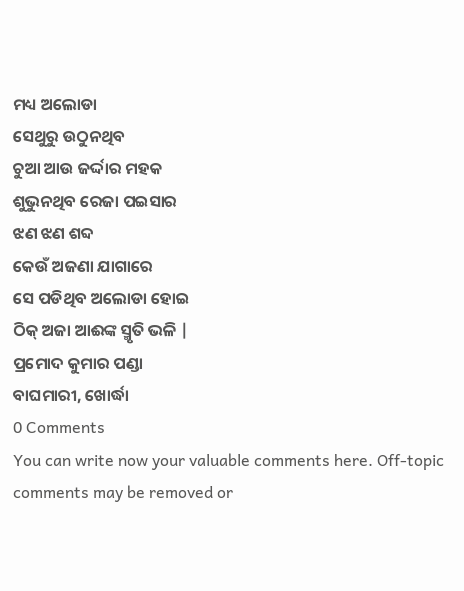ମଧ୍ୟ ଅଲୋଡା
ସେଥୁରୁ ଉଠୁନଥିବ
ଚୁଆ ଆଉ ଜର୍ଦ୍ଦାର ମହକ
ଶୁଭୁନଥିବ ରେଜା ପଇସାର
ଝଣ ଝଣ ଶବ୍ଦ
କେଉଁ ଅଜଣା ଯାଗାରେ
ସେ ପଡିଥିବ ଅଲୋଡା ହୋଇ
ଠିକ୍ ଅଜା ଆଈଙ୍କ ସ୍ମୃତି ଭଳି |
ପ୍ରମୋଦ କୁମାର ପଣ୍ଡା
ବାଘମାରୀ, ଖୋର୍ଦ୍ଧା
0 Comments
You can write now your valuable comments here. Off-topic comments may be removed or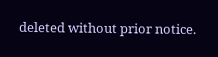deleted without prior notice.